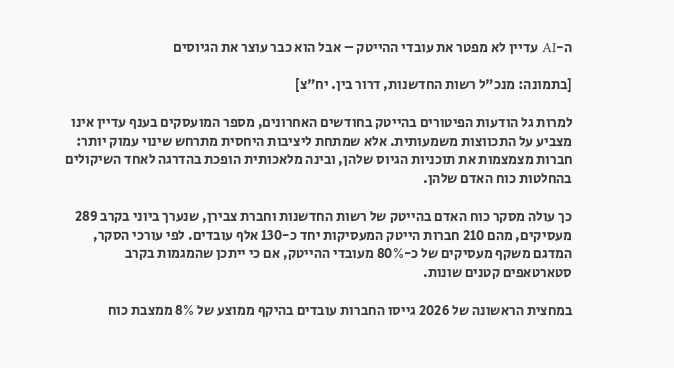ה-AI עדיין לא מפטר את עובדי ההייטק – אבל הוא כבר עוצר את הגיוסים

[בתמונה: מנכ"ל רשות החדשנות, דרור בין. יח"צ]

למרות גל הודעות הפיטורים בהייטק בחודשים האחרונים, מספר המועסקים בענף עדיין אינו מצביע על התכווצות משמעותית. אלא שמתחת ליציבות היחסית מתרחש שינוי עמוק יותר: חברות מצמצמות את תוכניות הגיוס שלהן, ובינה מלאכותית הופכת בהדרגה לאחד השיקולים בהחלטות כוח האדם שלהן.

כך עולה מסקר כוח האדם בהייטק של רשות החדשנות וחברת צבירן, שנערך ביוני בקרב 289 מעסיקים, מהם 210 חברות הייטק המעסיקות יחד כ-130 אלף עובדים. לפי עורכי הסקר, המדגם משקף מעסיקים של כ-80% מעובדי ההייטק, אם כי ייתכן שהמגמות בקרב סטארטאפים קטנים שונות.

במחצית הראשונה של 2026 גייסו החברות עובדים בהיקף ממוצע של 8% ממצבת כוח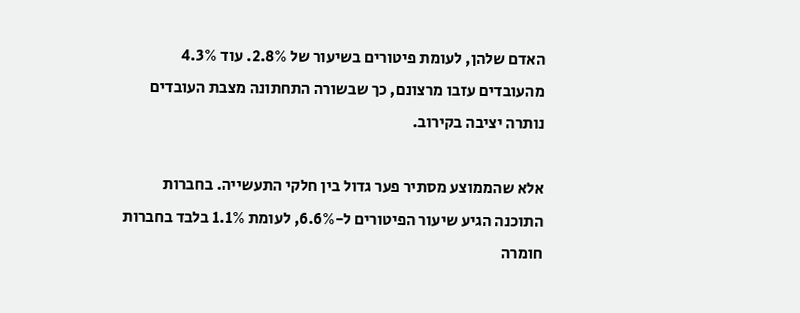האדם שלהן, לעומת פיטורים בשיעור של 2.8%. עוד 4.3% מהעובדים עזבו מרצונם, כך שבשורה התחתונה מצבת העובדים נותרה יציבה בקירוב.

אלא שהממוצע מסתיר פער גדול בין חלקי התעשייה. בחברות התוכנה הגיע שיעור הפיטורים ל-6.6%, לעומת 1.1% בלבד בחברות חומרה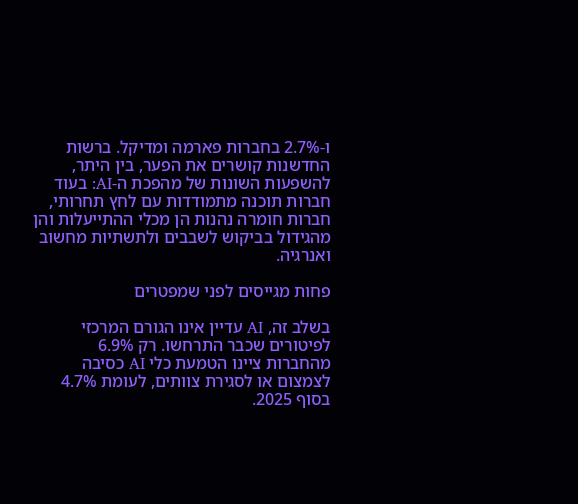ו-2.7% בחברות פארמה ומדיקל. ברשות החדשנות קושרים את הפער, בין היתר, להשפעות השונות של מהפכת ה-AI: בעוד חברות תוכנה מתמודדות עם לחץ תחרותי, חברות חומרה נהנות הן מכלי ההתייעלות והן מהגידול בביקוש לשבבים ולתשתיות מחשוב ואנרגיה.

פחות מגייסים לפני שמפטרים

בשלב זה, AI עדיין אינו הגורם המרכזי לפיטורים שכבר התרחשו. רק 6.9% מהחברות ציינו הטמעת כלי AI כסיבה לצמצום או לסגירת צוותים, לעומת 4.7% בסוף 2025.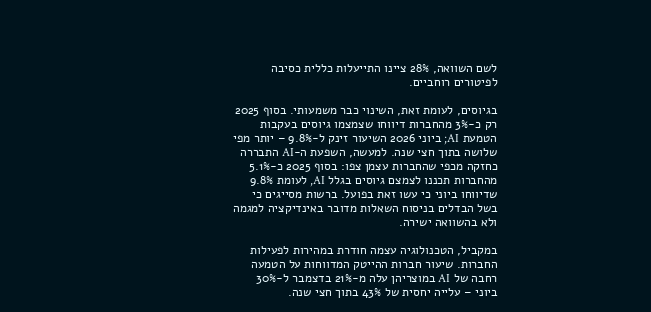לשם השוואה, 28% ציינו התייעלות כללית כסיבה לפיטורים רוחביים.

בגיוסים, לעומת זאת, השינוי כבר משמעותי. בסוף 2025 רק כ-3% מהחברות דיווחו שצמצמו גיוסים בעקבות הטמעת AI; ביוני 2026 השיעור זינק ל-9.8% – יותר מפי שלושה בתוך חצי שנה. למעשה, השפעת ה-AI התבררה כחזקה מכפי שהחברות עצמן צפו: בסוף 2025 כ-5.1% מהחברות תכננו לצמצם גיוסים בגלל AI, לעומת 9.8% שדיווחו ביוני כי עשו זאת בפועל. ברשות מסייגים כי בשל הבדלים בניסוח השאלות מדובר באינדיקציה למגמה ולא בהשוואה ישירה.

במקביל, הטכנולוגיה עצמה חודרת במהירות לפעילות החברות. שיעור חברות ההייטק המדווחות על הטמעה רחבה של AI במוצריהן עלה מ-21% בדצמבר ל-30% ביוני – עלייה יחסית של 43% בתוך חצי שנה.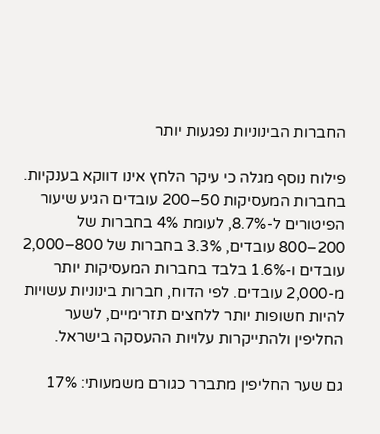החברות הבינוניות נפגעות יותר

פילוח נוסף מגלה כי עיקר הלחץ אינו דווקא בענקיות. בחברות המעסיקות 50–200 עובדים הגיע שיעור הפיטורים ל-8.7%, לעומת 4% בחברות של 200–800 עובדים, 3.3% בחברות של 800–2,000 עובדים ו-1.6% בלבד בחברות המעסיקות יותר מ-2,000 עובדים. לפי הדוח, חברות בינוניות עשויות להיות חשופות יותר ללחצים תזרימיים, לשער החליפין ולהתייקרות עלויות ההעסקה בישראל.

גם שער החליפין מתברר כגורם משמעותי: 17%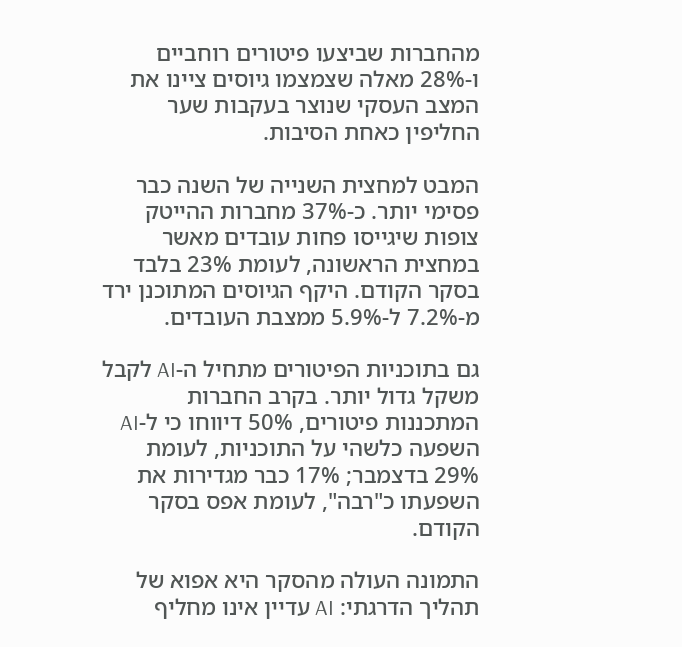מהחברות שביצעו פיטורים רוחביים ו-28% מאלה שצמצמו גיוסים ציינו את המצב העסקי שנוצר בעקבות שער החליפין כאחת הסיבות.

המבט למחצית השנייה של השנה כבר פסימי יותר. כ-37% מחברות ההייטק צופות שיגייסו פחות עובדים מאשר במחצית הראשונה, לעומת 23% בלבד בסקר הקודם. היקף הגיוסים המתוכנן ירד מ-7.2% ל-5.9% ממצבת העובדים.

גם בתוכניות הפיטורים מתחיל ה-AI לקבל משקל גדול יותר. בקרב החברות המתכננות פיטורים, 50% דיווחו כי ל-AI השפעה כלשהי על התוכניות, לעומת 29% בדצמבר; 17% כבר מגדירות את השפעתו כ"רבה", לעומת אפס בסקר הקודם.

התמונה העולה מהסקר היא אפוא של תהליך הדרגתי: AI עדיין אינו מחליף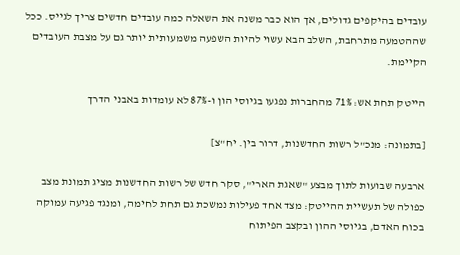עובדים בהיקפים גדולים, אך הוא כבר משנה את השאלה כמה עובדים חדשים צריך לגייס. ככל שההטמעה מתרחבת, השלב הבא עשוי להיות השפעה משמעותית יותר גם על מצבת העובדים הקיימת.

הייטק תחת אש: 71% מהחברות נפגעו בגיוסי הון ו-87% לא עומדות באבני הדרך

[בתמונה: מנכ"ל רשות החדשנות, דרור בין. יח"צ]

ארבעה שבועות לתוך מבצע "שאגת הארי", סקר חדש של רשות החדשנות מציג תמונת מצב כפולה של תעשיית ההייטק: מצד אחד פעילות נמשכת גם תחת לחימה, ומנגד פגיעה עמוקה בכוח האדם, בגיוסי ההון ובקצב הפיתוח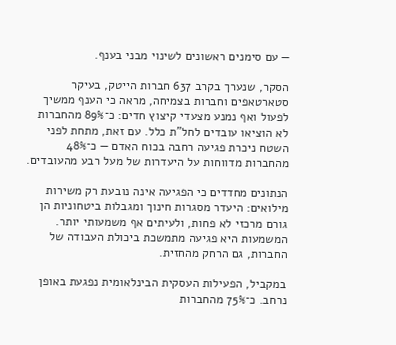— עם סימנים ראשונים לשינוי מבני בענף.

הסקר, שנערך בקרב 637 חברות הייטק, בעיקר סטארטאפים וחברות בצמיחה, מראה כי הענף ממשיך לפעול ואף נמנע מצעדי קיצוץ חדים: כ־89% מהחברות לא הוציאו עובדים לחל"ת כלל. עם זאת, מתחת לפני השטח ניכרת פגיעה רחבה בכוח האדם — כ־48% מהחברות מדווחות על היעדרות של מעל רבע מהעובדים.

הנתונים מחדדים כי הפגיעה אינה נובעת רק משירות מילואים: היעדר מסגרות חינוך ומגבלות ביטחוניות הן גורם מרכזי לא פחות, ולעיתים אף משמעותי יותר. המשמעות היא פגיעה מתמשכת ביכולת העבודה של החברות, גם הרחק מהחזית.

במקביל, הפעילות העסקית הבינלאומית נפגעת באופן נרחב. כ־75% מהחברות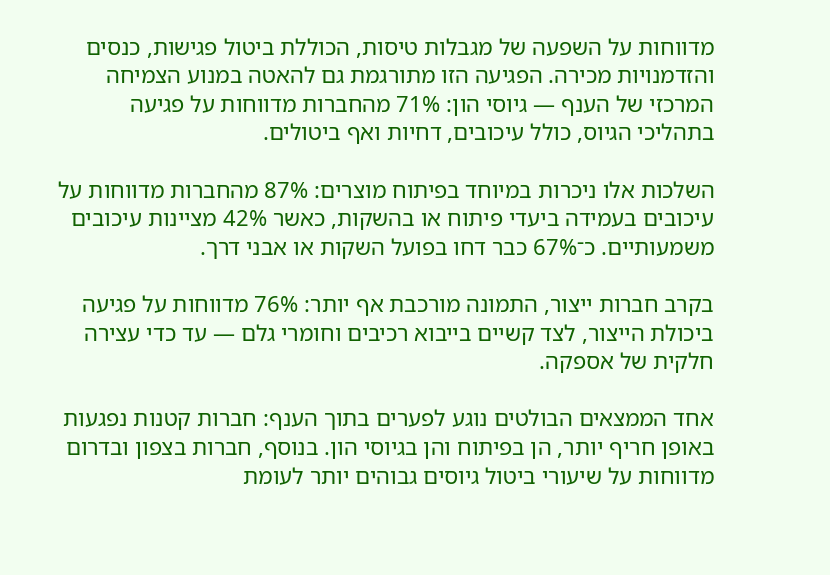מדווחות על השפעה של מגבלות טיסות, הכוללת ביטול פגישות, כנסים והזדמנויות מכירה. הפגיעה הזו מתורגמת גם להאטה במנוע הצמיחה המרכזי של הענף — גיוסי הון: 71% מהחברות מדווחות על פגיעה בתהליכי הגיוס, כולל עיכובים, דחיות ואף ביטולים.

השלכות אלו ניכרות במיוחד בפיתוח מוצרים: 87% מהחברות מדווחות על עיכובים בעמידה ביעדי פיתוח או בהשקות, כאשר 42% מציינות עיכובים משמעותיים. כ־67% כבר דחו בפועל השקות או אבני דרך.

בקרב חברות ייצור, התמונה מורכבת אף יותר: 76% מדווחות על פגיעה ביכולת הייצור, לצד קשיים בייבוא רכיבים וחומרי גלם — עד כדי עצירה חלקית של אספקה.

אחד הממצאים הבולטים נוגע לפערים בתוך הענף: חברות קטנות נפגעות באופן חריף יותר, הן בפיתוח והן בגיוסי הון. בנוסף, חברות בצפון ובדרום מדווחות על שיעורי ביטול גיוסים גבוהים יותר לעומת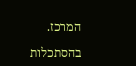המרכז.

בהסתכלות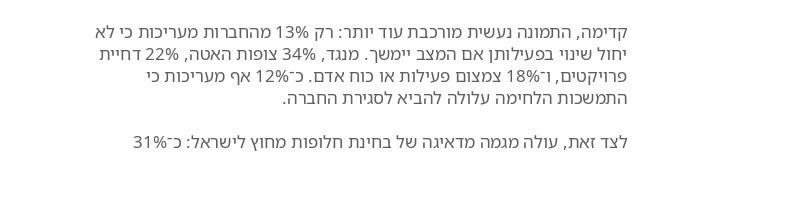קדימה, התמונה נעשית מורכבת עוד יותר: רק 13% מהחברות מעריכות כי לא יחול שינוי בפעילותן אם המצב יימשך. מנגד, 34% צופות האטה, 22% דחיית פרויקטים, ו־18% צמצום פעילות או כוח אדם. כ־12% אף מעריכות כי התמשכות הלחימה עלולה להביא לסגירת החברה.

לצד זאת, עולה מגמה מדאיגה של בחינת חלופות מחוץ לישראל: כ־31%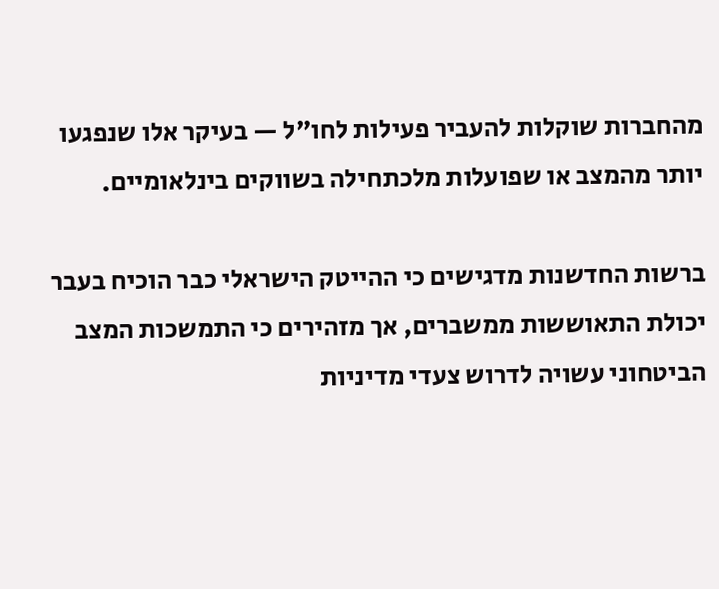מהחברות שוקלות להעביר פעילות לחו"ל — בעיקר אלו שנפגעו יותר מהמצב או שפועלות מלכתחילה בשווקים בינלאומיים.

ברשות החדשנות מדגישים כי ההייטק הישראלי כבר הוכיח בעבר יכולת התאוששות ממשברים, אך מזהירים כי התמשכות המצב הביטחוני עשויה לדרוש צעדי מדיניות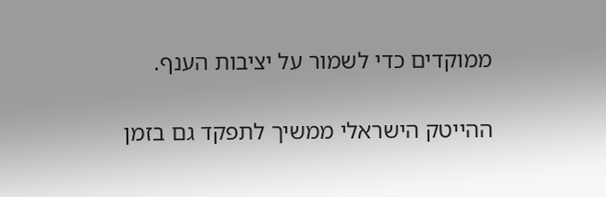ממוקדים כדי לשמור על יציבות הענף.

ההייטק הישראלי ממשיך לתפקד גם בזמן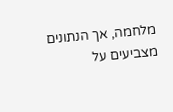מלחמה, אך הנתונים מצביעים על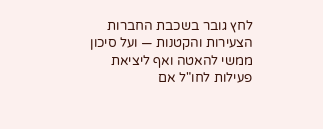לחץ גובר בשכבת החברות הצעירות והקטנות — ועל סיכון ממשי להאטה ואף ליציאת פעילות לחו"ל אם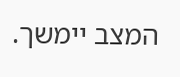המצב יימשך.